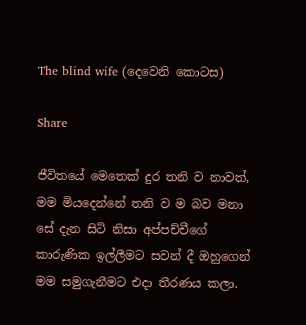The blind wife (දෙවෙනි කොටස)

Share

ජීවිතයේ මෙතෙක් දුර තනි ව නාවත්, මම මියදෙන්නේ තනි ව ම බව මනා සේ දැන සිටි නිසා අප්පච්චීගේ කාරුණික ඉල්ලීමට සවන් දී ඔහුගෙන් මම සමුගැනීමට එදා තීරණය කලා.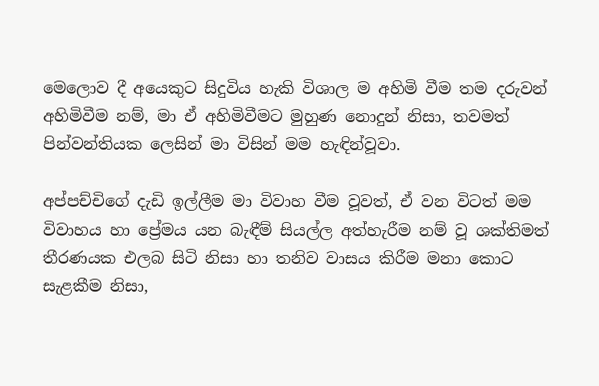මෙලොව දී අයෙකුට සිදුවිය හැකි විශාල ම අහිමි වීම තම දරුවන් අහිමිවීම නම්, මා ඒ අහිමිවීමට මුහුණ නොදුන් නිසා, තවමත් පින්වන්තියක ලෙසින් මා විසින් මම හැඳින්වූවා.

අප්පච්චිගේ දැඩි ඉල්ලීම මා විවාහ වීම වූවත්, ඒ වන විටත් මම විවාහය හා ප්‍රේමය යන බැඳීම් සියල්ල අත්හැරීම නම් වූ ශක්තිමත් තීරණයක එලබ සිටි නිසා හා තනිව වාසය කිරීම මනා කොට සැළකීම නිසා,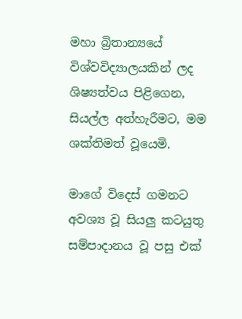මහා බ්‍රිතාන්‍යයේ විශ්වවිද්‍යාලයකින් ලද ශිෂ්‍යත්වය පිළිගෙන, සියල්ල අත්හැරීමට, මම ශක්තිමත් වූයෙමි.

මාගේ විදෙස් ගමනට අවශ්‍ය වූ සියලු කටයුතු සම්පාදානය වූ පසු එක්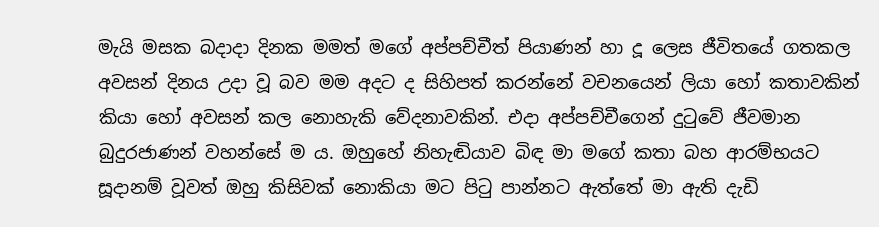මැයි මසක බදාදා දිනක මමත් මගේ අප්පච්චීත් පියාණන් හා දූ ලෙස ජීවිතයේ ගතකල අවසන් දිනය උදා වූ බව මම අදට ද සිහිපත් කරන්නේ වචනයෙන් ලියා හෝ කතාවකින් කියා හෝ අවසන් කල නොහැකි වේදනාවකින්. එදා අප්පච්චීගෙන් දුටුවේ ජීවමාන බුදුරජාණන් වහන්සේ ම ය. ඔහුහේ නිහැඬියාව බිඳ මා මගේ කතා බහ ආරම්භයට සූදානම් වූවත් ඔහු කිසිවක් නොකියා මට පිටු පාන්නට ඇත්තේ මා ඇති දැඩි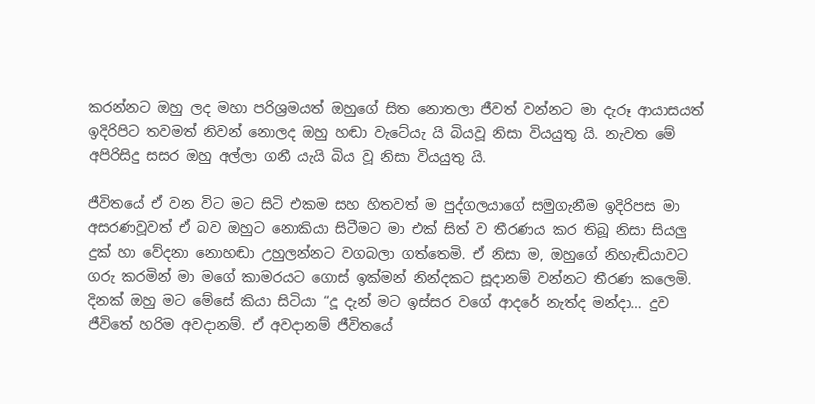කරන්නට ඔහු ලද මහා පරිශ්‍රමයත් ඔහුගේ සිත නොතලා ජීවත් වන්නට මා දැරූ ආයාසයත් ඉදිරිපිට තවමත් නිවන් නොලද ඔහු හඬා වැටේයැ යි බියවූ නිසා වියයුතු යි. නැවත මේ අපිරිසිදු සසර ඔහු අල්ලා ගනී යැයි බිය වූ නිසා වියයුතු යි.

ජීවිතයේ ඒ වන විට මට සිටි එකම සහ හිතවත් ම පුද්ගලයාගේ සමුගැනීම ඉදිරිපස මා අසරණවූවත් ඒ බව ඔහුට නොකියා සිටීමට මා එක් සිත් ව තීරණය කර තිබූ නිසා සියලු දුක් හා වේදනා නොහඬා උහුලන්නට වගබලා ගත්තෙමි. ඒ නිසා ම, ඔහුගේ නිහැඬියාවට ගරු කරමින් මා මගේ කාමරයට ගොස් ඉක්මන් නින්දකට සූදානම් වන්නට තීරණ කලෙමි.
දිනක් ඔහු මට මේසේ කියා සිටියා “දූ දැන් මට ඉස්සර වගේ ආදරේ නැත්ද මන්දා… දුව ජීවිතේ හරිම අවදානම්. ඒ අවදානම් ජීවිතයේ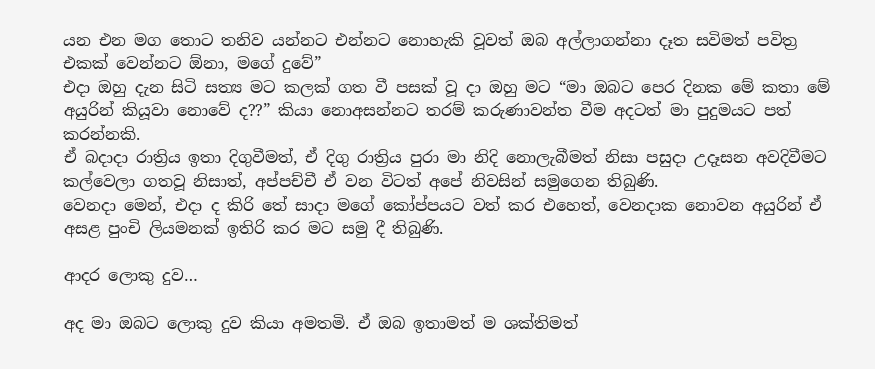යන එන මග තොට තනිව යන්නට එන්නට නොහැකි වූවත් ඔබ අල්ලාගන්නා දෑත සවිමත් පවිත්‍ර එකක් වෙන්නට ඕනා, මගේ දුවේ”
එදා ඔහු දැන සිටි සත්‍ය මට කලක් ගත වී පසක් වූ දා ඔහු මට “මා ඔබට පෙර දිනක මේ කතා මේ අයුරින් කියූවා නොවේ ද??” කියා නොඅසන්නට තරම් කරුණාවන්ත වීම අදටත් මා පුදුමයට පත් කරන්නකි.
ඒ බදාදා රාත්‍රිය ඉතා දිගුවීමත්, ඒ දිගු රාත්‍රිය පුරා මා නිදි නොලැබීමත් නිසා පසුදා උදෑසන අවදිවීමට කල්වෙලා ගතවූ නිසාත්, අප්පච්චී ඒ වන විටත් අපේ නිවසින් සමුගෙන තිබුණි.
වෙනදා මෙන්, එදා ද කිරි තේ සාදා මගේ කෝප්පයට වත් කර එහෙත්, වෙනදාක නොවන අයුරින් ඒ අසළ පුංචි ලියමනක් ඉතිරි කර මට සමු දී තිබුණි.

ආදර ලොකු දුව…

අද මා ඔබට ලොකු දුව කියා අමතමි. ඒ ඔබ ඉතාමත් ම ශක්තිමත්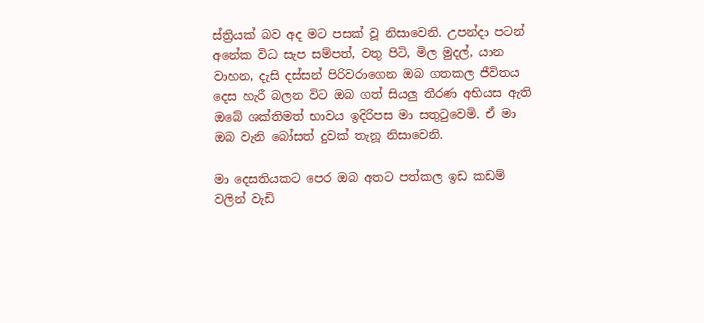ස්ත්‍රියක් බව අද මට පසක් වූ නිසාවෙනි. උපන්දා පටන් අනේක විධ සැප සම්පත්, වතු පිටි, මිල මුදල්, යාන වාහන, දැසි දස්සන් පිරිවරාගෙන ඔබ ගතකල ජීවිතය දෙස හැරී බලන විට ඔබ ගත් සියලු තීරණ අභියස ඇති ඔබේ ශක්තිමත් භාවය ඉදිරිපස මා සතුටුවෙමි. ඒ මා ඔබ වැනි බෝසත් දුවක් තැනූ නිසාවෙනි.

මා දෙසතියකට පෙර ඔබ අතට පත්කල ඉඩ කඩම් වලින් වැඩි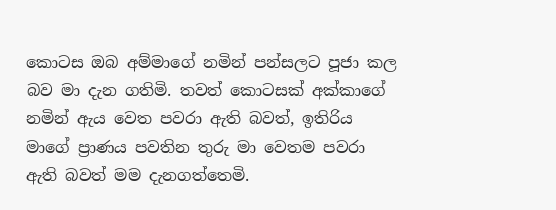කොටස ඔබ අම්මාගේ නමින් පන්සලට පූජා කල බව මා දැන ගතිමි. තවත් කොටසක් අක්කාගේ නමින් ඇය වෙත පවරා ඇති බවත්, ඉතිරිය මාගේ ප්‍රාණය පවතින තුරු මා වෙතම පවරා ඇති බවත් මම දැනගත්තෙමි.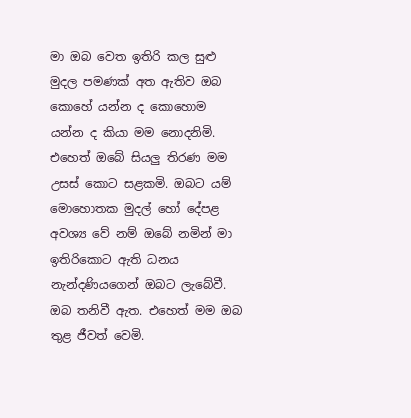මා ඔබ වෙත ඉතිරි කල සුළු මුදල පමණක් අත ඇතිව ඔබ කොහේ යන්න ද කොහොම යන්න ද කියා මම නොදනිමි. එහෙත් ඔබේ සියලු තිරණ මම උසස් කොට සළකමි. ඔබට යම් මොහොතක මුදල් හෝ දේපළ අවශ්‍ය වේ නම් ඔබේ නමින් මා ඉතිරිකොට ඇති ධනය නැන්දණියගෙන් ඔබට ලැබේවී.
ඔබ තනිවී ඇත. එහෙත් මම ඔබ තුළ ජීවත් වෙමි.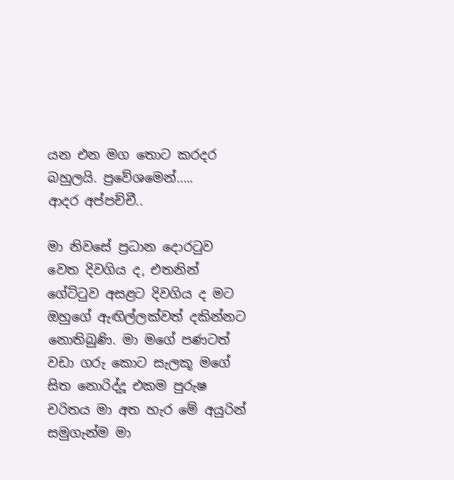යන එන මග තොට කරදර බහුලයි. ප්‍රවේශමෙන්…..
ආදර අප්පච්චී..

මා නිවසේ ප්‍රධාන දොරටුව වෙත දිවගිය ද, එතනින් ගේට්ටුව අසළට දිවගිය ද මට ඔහුගේ ඇඟිල්ලක්වත් දකින්නට නොතිබුණි. මා මගේ පණටත් වඩා ගරු කොට සැලකූ මගේ සිත නොරිද්දූ එකම පුරුෂ චරිතය මා අත හැර මේ අයුරින් සමුගැන්ම මා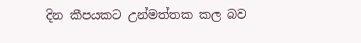දින කීපයකට උන්මත්තක කල බව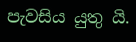පැවසිය යුතු යි.